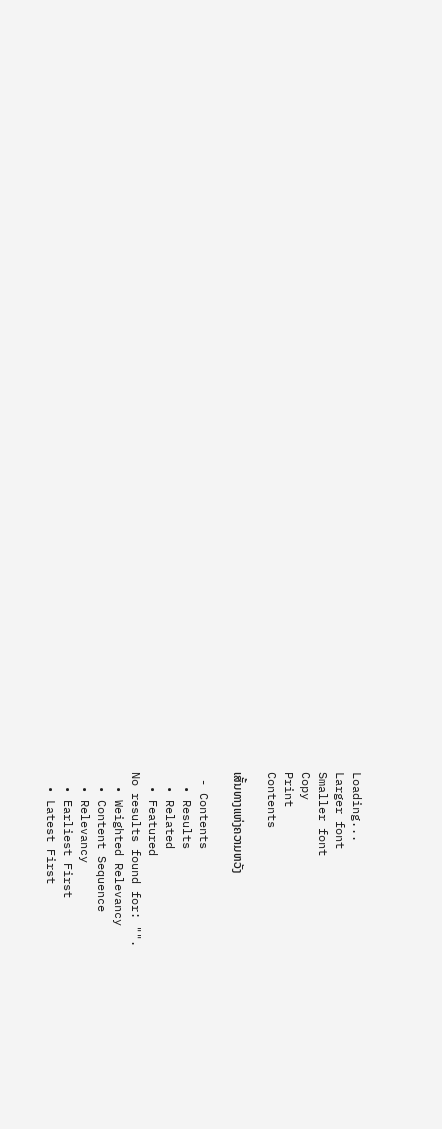Loading...
Larger font
Smaller font
Copy
Print
Contents

ເສັ້ນທາງແຫ່ງຄວາມຫວັງ

 - Contents
  • Results
  • Related
  • Featured
No results found for: "".
  • Weighted Relevancy
  • Content Sequence
  • Relevancy
  • Earliest First
  • Latest First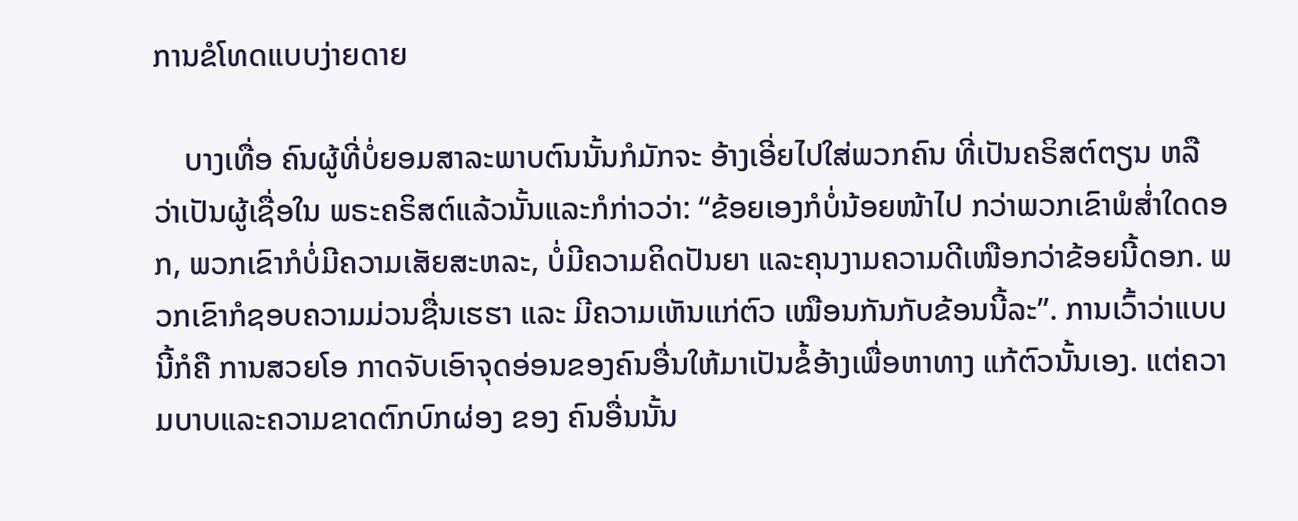ການຂໍໂທດແບບງ່າຍດາຍ

    ບາງເທື່ອ ຄົນຜູ້ທີ່ບໍ່ຍອມສາລະພາບຕົນນັ້ນກໍມັກຈະ ອ້າງເອີ່ຍໄປໃສ່ພວກຄົນ ທີ່ເປັນຄຣິສຕ໌ຕຽນ ຫລື ວ່າເປັນຜູ້ເຊື່ອໃນ ພຣະຄຣິສຕ໌ແລ້ວນັ້ນແລະກໍກ່າວວ່າ: “ຂ້ອຍເອງກໍບໍ່ນ້ອຍໜ້າໄປ ກວ່າພວກເຂົາພໍສ່ຳໃດດອກ, ພວກເຂົາກໍບໍ່ມີຄວາມເສັຍສະຫລະ, ບໍ່ມີຄວາມຄິດປັນຍາ ແລະຄຸນງາມຄວາມດີເໜືອກວ່າຂ້ອຍນີ້ດອກ. ພວກເຂົາກໍຊອບຄວາມມ່ວນຊື່ນເຮຮາ ແລະ ມີຄວາມເຫັນແກ່ຕົວ ເໝືອນກັນກັບຂ້ອນນີ້ລະ”. ການເວົ້າວ່າແບບນີ້ກໍຄື ການສວຍໂອ ກາດຈັບເອົາຈຸດອ່ອນຂອງຄົນອື່ນໃຫ້ມາເປັນຂໍ້ອ້າງເພື່ອຫາທາງ ແກ້ຕົວນັ້ນເອງ. ແຕ່ຄວາມບາບແລະຄວາມຂາດຕົກບົກຜ່ອງ ຂອງ ຄົນອື່ນນັ້ນ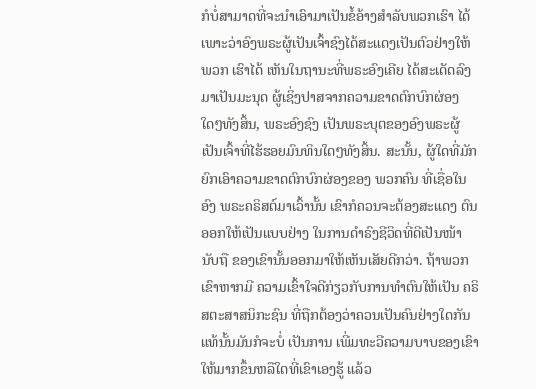ກໍບໍ່ສາມາດທີ່ຈະນຳເອົາມາເປັນຂໍ້ອ້າງສຳລັບພວກເຮົາ ໄດ້ເພາະວ່າອົງພຣະຜູ້ເປັນເຈົ້າຊົງໄດ້ສະແດງເປັນຕົວຢ່າງໃຫ້ພວກ ເຮົາໄດ້ ເຫັນໃນຖານະທີ່ພຣະອົງເຄີຍ ໄດ້ສະເດັດລົງມາເປັນມະນຸດ ຜູ້ເຊິ່ງປາສຈາກຄວາມຂາດຕົກບົກຜ່ອງໃດໆທັງສິ້ນ, ພຣະອົງຊົງ ເປັນພຣະບຸຕຂອງອົງພຣະຜູ້ເປັນເຈົ້າທີ່ໄຮ້ຮອຍມົນທິນໃດໆທັງສິ້ນ. ສະນັ້ນ, ຜູ້ໃດທີ່ມັກຍົກເອົາຄວາມຂາດຕົກບົກຜ່ອງຂອງ ພວກຄົນ ທີ່ເຊື່ອໃນອົງ ພຣະຄຣິສຕ໌ມາເວົ້ານັ້ນ ເຂົາກໍຄວນຈະຕ້ອງສະແດງ ຕົນອອກໃຫ້ເປັນແບບຢ່າງ ໃນການດຳຣົງຊີວິດທີ່ດີເປັນໜ້ານັບຖື ຂອງເຂົານັ້ນອອກມາໃຫ້ເຫັນເສັຍດີກວ່າ. ຖ້າພວກເຂົາຫາກມີ ຄວາມເຂົ້າໃຈດີກ່ຽວກັບການທຳຕົນໃຫ້ເປັນ ຄຣິສຕະສາສນິກະຊົນ ທີ່ຖືກຕ້ອງວ່າຄວນເປັນຄົນຢ່າງໃດກັນແທ້ນັ້ນມັນກໍຈະບໍ່ ເປັນການ ເພີ່ມທະວີຄວາມບາບຂອງເຂົາໃຫ້ມາກຂຶ້ນຫລືໃດທີ່ເຂົາເອງຮູ້ ແລ້ວ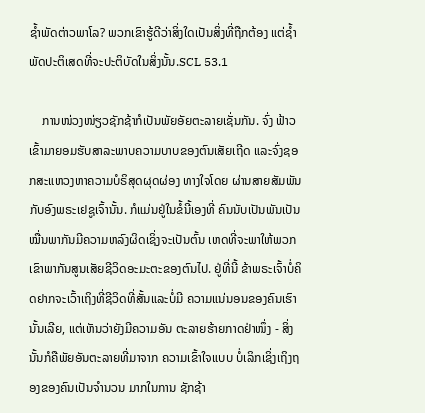ຊ້ຳພັດຕ່າວພາໂລ? ພວກເຂົາຮູ້ດີວ່າສິ່ງໃດເປັນສິ່ງທີ່ຖືກຕ້ອງ ແຕ່ຊ້ຳພັດປະຕິເສດທີ່ຈະປະຕິບັດໃນສິ່ງນັ້ນ.SCL 53.1

    ການໜ່ວງໜ່ຽວຊັກຊ້າກໍເປັນພັຍອັຍຕະລາຍເຊັ່ນກັນ. ຈົ່ງ ຟ້າວເຂົ້າມາຍອມຮັບສາລະພາບຄວາມບາບຂອງຕົນເສັຍເຖີດ ແລະຈົ່ງຊອກສະແຫວງຫາຄວາມບໍຣິສຸດຜຸດຜ່ອງ ທາງໃຈໂດຍ ຜ່ານສາຍສັມພັນກັບອົງພຣະເຢຊູເຈົ້ານັ້ນ. ກໍແມ່ນຢູ່ໃນຂໍ້ນີ້ເອງທີ່ ຄົນນັບເປັນພັນເປັນໝື່ນພາກັນມີຄວາມຫລົງຜິດເຊິ່ງຈະເປັນຕົ້ນ ເຫດທີ່ຈະພາໃຫ້ພວກເຂົາພາກັນສູນເສັຍຊີວິດອະມະຕະຂອງຕົນໄປ. ຢູ່ທີ່ນີ້ ຂ້າພຣະເຈົ້າບໍ່ຄິດຢາກຈະເວົ້າເຖິງທີ່ຊີວິດທີ່ສັ້ນແລະບໍ່ມີ ຄວາມແນ່ນອນຂອງຄົນເຮົານັ້ນເລີຍ, ແຕ່ເຫັນວ່າຍັງມີຄວາມອັນ ຕະລາຍຮ້າຍກາດຢ່າໜຶ່ງ - ສິ່ງນັ້ນກໍຄືພັຍອັນຕະລາຍທີ່ມາຈາກ ຄວາມເຂົ້າໃຈແບບ ບໍ່ເລິກເຊິ່ງເຖິງຖອງຂອງຄົນເປັນຈຳນວນ ມາກໃນການ ຊັກຊ້າ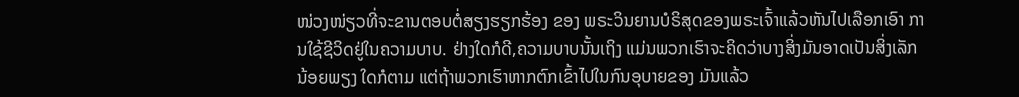ໜ່ວງໜ່ຽວທີ່ຈະຂານຕອບຕໍ່ສຽງຮຽກຮ້ອງ ຂອງ ພຣະວິນຍານບໍຣິສຸດຂອງພຣະເຈົ້າແລ້ວຫັນໄປເລືອກເອົາ ການໃຊ້ຊີວິດຢູ່ໃນຄວາມບາບ. ຢ່າງໃດກໍດີ,ຄວາມບາບນັ້ນເຖິງ ແມ່ນພວກເຮົາຈະຄິດວ່າບາງສິ່ງມັນອາດເປັນສິ່ງເລັກນ້ອຍພຽງ ໃດກໍຕາມ ແຕ່ຖ້າພວກເຮົາຫາກຕົກເຂົ້າໄປໃນກົນອຸບາຍຂອງ ມັນແລ້ວ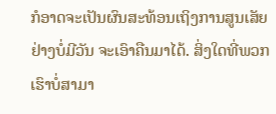ກໍອາດຈະເປັນຜົນສະທ້ອນເຖິງການສູນເສັຍຢ່າງບໍ່ມີວັນ ຈະເອົາຄືນມາໄດ້. ສິ່ງໃດທີ່ພວກເຮົາບໍ່ສາມາ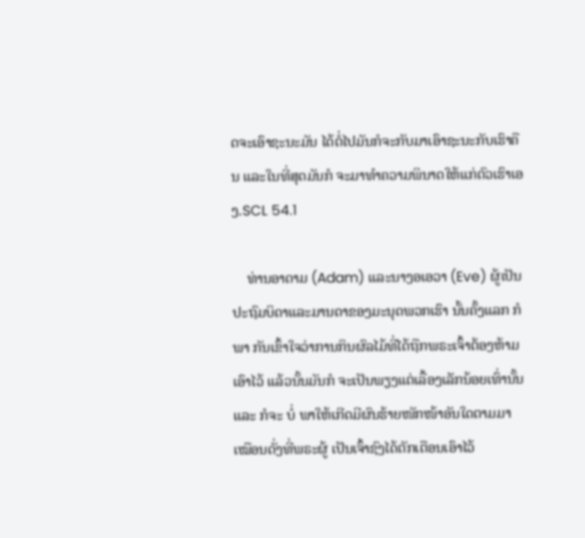ດຈະເອົາຊະນະມັນ ໄດ້ຕໍ່ໄປມັນກໍຈະກັບມາເອົາຊະນະກັບເຮົາຄືນ ແລະໃນທີ່ສຸດມັນກໍ ຈະມາທຳຄວາມພິນາດໃຫ້ແກ່ຕົວເຮົາເອງ.SCL 54.1

    ທ່ານອາດາມ (Adam) ແລະນາງອເອວາ (Eve) ຜູ້ເປັນ ປະຖົມບິດາແລະມານດາຂອງມະນຸດພວກເຮົາ ນັ້ນຄັ້ງແລກ ກໍພາ ກັນເຂົ້າໃຈວ່າການກິນຜົລໄມ້ທີ່ໄດ້ຖືກພຣະເຈົ້າຕ້ອງຫ້າມເອົາໄວ້ ແລ້ວນັ້ນມັນກໍ ຈະເປັນພຽງແຕ່ເລື້ອງເລັກນ້ອຍເທົ່ານັ້ນແລະ ກໍຈະ ບໍ່ ພາໃຫ້ເກີດມີຜົນຮ້າຍໜັກໜ້າອັນໃດຕາມມາເໝືອນດັ່ງທີ່ພຣະຜູ້ ເປັນເຈົ້າຊົງໄດ້ຕັກເຕືອນເອົາໄວ້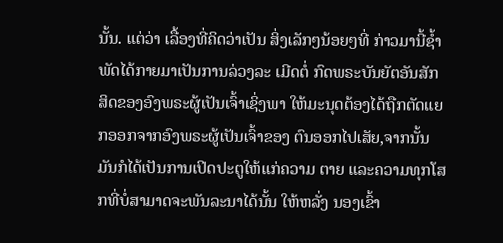ນັ້ນ. ແຕ່ວ່າ ເລື້ອງທີ່ຄິດວ່າເປັນ ສິ່ງເລັກໆນ້ອຍໆທີ່ ກ່າວມານີ້ຊ້ຳພັດໄດ້ກາຍມາເປັນການລ່ວງລະ ເມີດຕໍ່ ກົດພຣະບັນຍັຕອັນສັກສິດຂອງອົງພຣະຜູ້ເປັນເຈົ້າເຊິ່ງພາ ໃຫ້ມະນຸດຕ້ອງໄດ້ຖືກຕັດແຍກອອກຈາກອົງພຣະຜູ້ເປັນເຈົ້າຂອງ ຕົນອອກໄປເສັຍ,ຈາກນັ້ນມັນກໍໄດ້ເປັນການເປິດປະຕູໃຫ້ແກ່ຄວາມ ຕາຍ ແລະຄວາມທຸກໂສກທີ່ບໍ່ສາມາດຈະພັນລະນາໄດ້ນັ້ນ ໃຫ້ຫລັ່ງ ນອງເຂົ້າ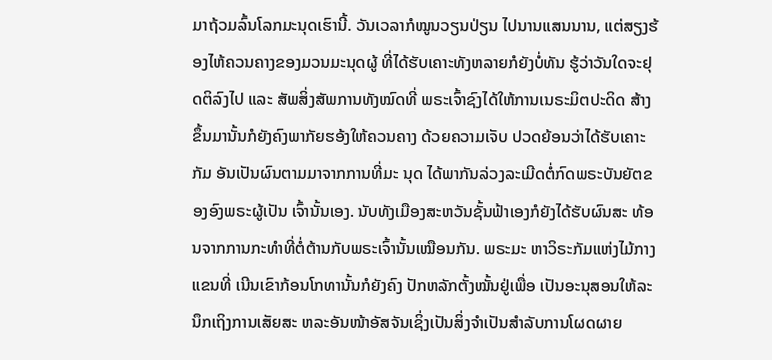ມາຖ້ວມລົ້ນໂລກມະນຸດເຮົານີ້. ວັນເວລາກໍໝູນວຽນປ່ຽນ ໄປນານແສນນານ, ແຕ່ສຽງຮ້ອງໄຫ້ຄວນຄາງຂອງມວນມະນຸດຜູ້ ທີ່ໄດ້ຮັບເຄາະທັງຫລາຍກໍຍັງບໍ່ທັນ ຮູ້ວ່າວັນໃດຈະຢຸດຕິລົງໄປ ແລະ ສັພສິ່ງສັພການທັງໝົດທີ່ ພຣະເຈົ້າຊົງໄດ້ໃຫ້ການເນຣະມິຕປະດິດ ສ້າງຂຶ້ນມານັ້ນກໍຍັງຄົງພາກັຍຮອ້ງໃຫ້ຄວນຄາງ ດ້ວຍຄວາມເຈັບ ປວດຍ້ອນວ່າໄດ້ຮັບເຄາະກັມ ອັນເປັນຜົນຕາມມາຈາກການທີ່ມະ ນຸດ ໄດ້ພາກັນລ່ວງລະເມີດຕໍ່ກົດພຣະບັນຍັຕຂອງອົງພຣະຜູ້ເປັນ ເຈົ້ານັ້ນເອງ. ນັບທັງເມືອງສະຫວັນຊັ້ນຟ້າເອງກໍຍັງໄດ້ຮັບຜົນສະ ທ້ອນຈາກການກະທຳທີ່ຕໍ່ຕ້ານກັບພຣະເຈົ້ານັ້ນເໝືອນກັນ. ພຣະມະ ຫາວິຣະກັມແຫ່ງໄມ້ກາງແຂນທີ່ ເນີນເຂົາກ້ອນໂກທານັ້ນກໍຍັງຄົງ ປັກຫລັກຕັ້ງໝັ້ນຢູ່ເພື່ອ ເປັນອະນຸສອນໃຫ້ລະນຶກເຖິງການເສັຍສະ ຫລະອັນໜ້າອັສຈັນເຊິ່ງເປັນສິ່ງຈຳເປັນສຳລັບການໂຜດຜາຍ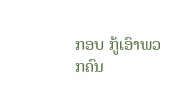ກອບ ກູ້ເອົາພວກຄົນ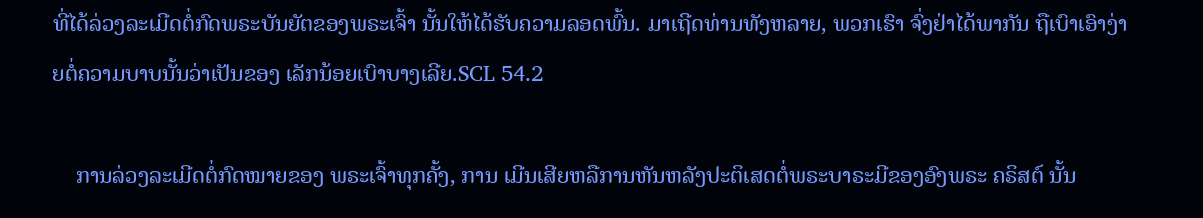ທີ່ໄດ້ລ່ວງລະເມີດຕໍ່ກົດພຣະບັນຍັຕຂອງພຣະເຈົ້າ ນັ້ນໃຫ້ໄດ້ຮັບຄວາມລອດພົ້ນ. ມາເຖີດທ່ານທັງຫລາຍ, ພວກເຮົາ ຈົ່ງຢ່າໄດ້ພາກັນ ຖືເບົາເອົາງ່າຍຕໍ່ຄວາມບາບນັ້ນວ່າເປັນຂອງ ເລັກນ້ອຍເບົາບາງເລີຍ.SCL 54.2

    ການລ່ວງລະເມີດຕໍ່ກົດໝາຍຂອງ ພຣະເຈົ້າທຸກຄັ້ງ, ການ ເມີນເສີຍຫລືການຫັນຫລັງປະຕິເສດຕໍ່ພຣະບາຣະມີຂອງອົງພຣະ ຄຣິສຕ໌ ນັ້ນ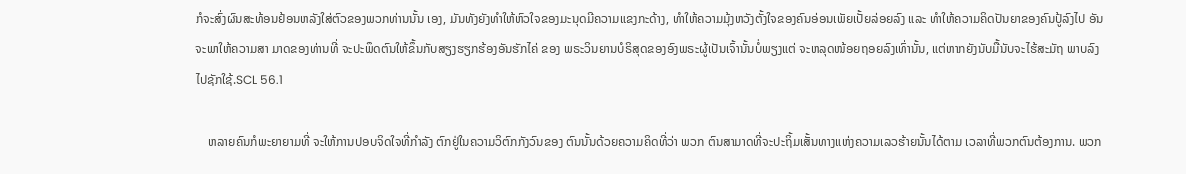ກໍຈະສົ່ງຜົນສະທ້ອນຢ້ອນຫລັງໃສ່ຕົວຂອງພວກທ່ານນັ້ນ ເອງ, ມັນທັງຍັງທຳໃຫ້ຫົວໃຈຂອງມະນຸດມີຄວາມແຂງກະດ້າງ, ທຳໃຫ້ຄວາມມຸ້ງຫວັງຕັ້ງໃຈຂອງຄົນອ່ອນເພັຍເປັ້ຍລ່ອຍລົງ ແລະ ທຳໃຫ້ຄວາມຄິດປັນຍາຂອງຄົນປູ້ລົງໄປ ອັນຈະພາໃຫ້ຄວາມສາ ມາດຂອງທ່ານທີ່ ຈະປະພຶດຕົນໃຫ້ຂຶ້ນກັບສຽງຮຽກຮ້ອງອັນຮັກໄຄ່ ຂອງ ພຣະວິນຍານບໍຣິສຸດຂອງອົງພຣະຜູ້ເປັນເຈົ້ານັ້ນບໍ່ພຽງແຕ່ ຈະຫລຸດໜ້ອຍຖອຍລົງເທົ່ານັ້ນ, ແຕ່ຫາກຍັງນັບມື້ນັບຈະໄຮ້ສະມັຖ ພາບລົງໄປຊັກໃຊ້.SCL 56.1

    ຫລາຍຄົນກໍພະຍາຍາມທີ່ ຈະໃຫ້ການປອບຈິດໃຈທີ່ກຳລັງ ຕົກຢູ່ໃນຄວາມວິຕົກກັງວົນຂອງ ຕົນນັ້ນດ້ວຍຄວາມຄິດທີ່ວ່າ ພວກ ຕົນສາມາດທີ່ຈະປະຖິ້ມເສັ້ນທາງແຫ່ງຄວາມເລວຮ້າຍນັ້ນໄດ້ຕາມ ເວລາທີ່ພວກຕົນຕ້ອງການ. ພວກ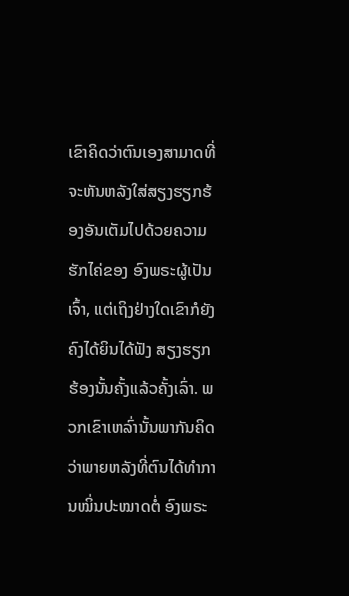ເຂົາຄິດວ່າຕົນເອງສາມາດທີ່ ຈະຫັນຫລັງໃສ່ສຽງຮຽກຮ້ອງອັນເຕັມໄປດ້ວຍຄວາມຮັກໄຄ່ຂອງ ອົງພຣະຜູ້ເປັນເຈົ້າ, ແຕ່ເຖິງຢ່າງໃດເຂົາກໍຍັງຄົງໄດ້ຍິນໄດ້ຟັງ ສຽງຮຽກຮ້ອງນັ້ນຄັ້ງແລ້ວຄັ້ງເລົ່າ. ພວກເຂົາເຫລົ່ານັ້ນພາກັນຄິດ ວ່າພາຍຫລັງທີ່ຕົນໄດ້ທຳການໝິ່ນປະໝາດຕໍ່ ອົງພຣະ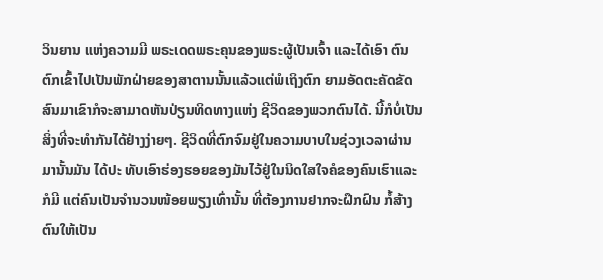ວິນຍານ ແຫ່ງຄວາມມີ ພຣະເດດພຣະຄຸນຂອງພຣະຜູ້ເປັນເຈົ້າ ແລະໄດ້ເອົາ ຕົນຕົກເຂົ້າໄປເປັນພັກຝ່າຍຂອງສາຕານນັ້ນແລ້ວແຕ່ພໍເຖິງຕົກ ຍາມອັດຕະຄັດຂັດສົນມາເຂົາກໍຈະສາມາດຫັນປ່ຽນທິດທາງແຫ່ງ ຊີວິດຂອງພວກຕົນໄດ້. ນີ້ກໍບໍ່ເປັນສິ່ງທີ່ຈະທຳກັນໄດ້ຢ່າງງ່າຍໆ. ຊີວິດທີ່ຕົກຈົມຢູ່ໃນຄວາມບາບໃນຊ່ວງເວລາຜ່ານມານັ້ນມັນ ໄດ້ປະ ທັບເອົາຮ່ອງຮອຍຂອງມັນໄວ້ຢູ່ໃນນິດໃສໃຈຄໍຂອງຄົນເຮົາແລະ ກໍມີ ແຕ່ຄົນເປັນຈຳນວນໜ້ອຍພຽງເທົ່ານັ້ນ ທີ່ຕ້ອງການຢາກຈະຝຶກຝົນ ກໍ້ສ້າງຕົນໃຫ້ເປັນ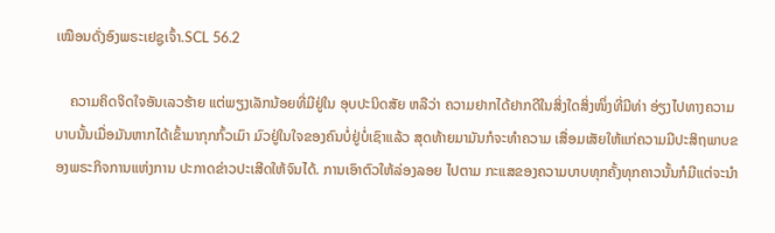ເໝືອນດັ່ງອົງພຣະເຢຊູເຈົ້າ.SCL 56.2

    ຄວາມຄິດຈິດໃຈອັນເລວຮ້າຍ ແຕ່ພຽງເລັກນ້ອຍທີ່ມີຢູ່ໃນ ອຸບປະນິດສັຍ ຫລືວ່າ ຄວາມຢາກໄດ້ຢາກດີໃນສິ່ງໃດສິ່ງໜຶ່ງທີ່ມີທ່າ ອ່ຽງໄປທາງຄວາມບາບນັ້ນເມື່ອມັນຫາກໄດ້ເຂົ້າມາກຸກກົ້ວເມົາ ມົວຢູ່ໃນໃຈຂອງຄົນບໍ່ຢູ່ບໍ່ເຊົາແລ້ວ ສຸດທ້າຍມາມັນກໍຈະທຳຄວາມ ເສື່ອມເສັຍໃຫ້ແກ່ຄວາມມີປະສິຖພາບຂອງພຣະກິຈການແຫ່ງການ ປະກາດຂ່າວປະເສີດໃຫ້ຈົນໄດ້. ການເອົາຕົວໃຫ້ລ່ອງລອຍ ໄປຕາມ ກະແສຂອງຄວາມບາບທຸກຄັ້ງທຸກຄາວນັ້ນກໍມີແຕ່ຈະນຳ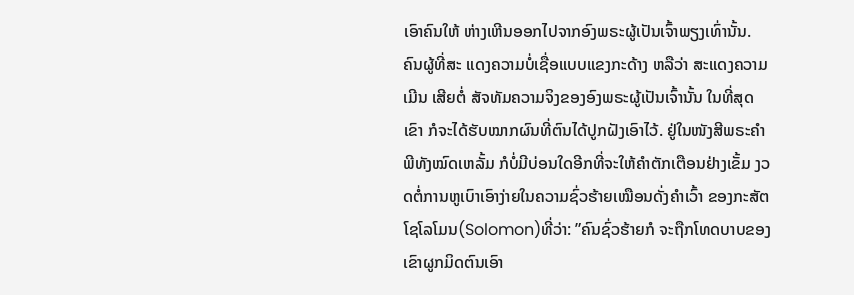ເອົາຄົນໃຫ້ ຫ່າງເຫີນອອກໄປຈາກອົງພຣະຜູ້ເປັນເຈົ້າພຽງເທົ່ານັ້ນ. ຄົນຜູ້ທີ່ສະ ແດງຄວາມບໍ່ເຊື່ອແບບແຂງກະດ້າງ ຫລືວ່າ ສະແດງຄວາມເມີນ ເສີຍຕໍ່ ສັຈທັມຄວາມຈິງຂອງອົງພຣະຜູ້ເປັນເຈົ້ານັ້ນ ໃນທີ່ສຸດ ເຂົາ ກໍຈະໄດ້ຮັບໝາກຜົນທີ່ຕົນໄດ້ປູກຝັງເອົາໄວ້. ຢູ່ໃນໜັງສີພຣະຄຳ ພີທັງໝົດເຫລັ້ມ ກໍບໍ່ມີບ່ອນໃດອີກທີ່ຈະໃຫ້ຄຳຕັກເຕືອນຢ່າງເຂັ້ມ ງວດຕໍ່ການຫູເບົາເອົາງ່າຍໃນຄວາມຊົ່ວຮ້າຍເໝືອນດັ່ງຄຳເວົ້າ ຂອງກະສັຕ ໂຊໂລໂມນ(Solomon)ທີ່ວ່າ: ”ຄົນຊົ່ວຮ້າຍກໍ ຈະຖືກໂທດບາບຂອງເຂົາຜູກມິດຕົນເອົາ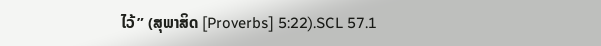ໄວ້” (ສຸພາສິດ [Proverbs] 5:22).SCL 57.1